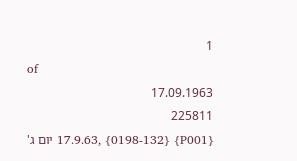1
of
17.09.1963
225811
{P001} {0198-132} ,17.9.63 יום ג'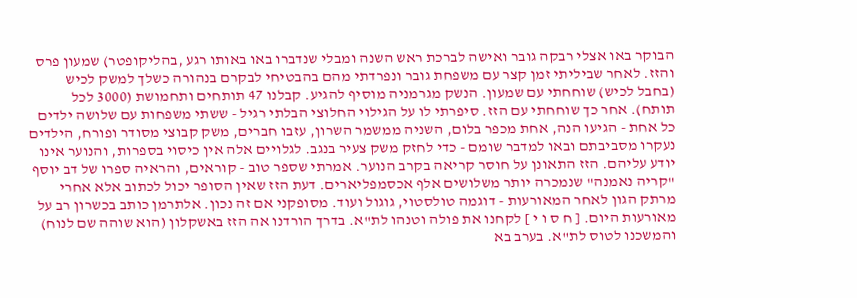הבוקר באו אצלי רבקה גובר ואישה לברכת ראש השנה ומבלי שנדברו באו באותו רגע ,בהליקופטר) שמעון פרס והזז. לאחר שביליתי זמן קצר עם משפחת גובר ונפרדתי מהם בהבטיחי לבקרם בנהורה כשלך למשק לכיש (בחבל לכיש) שוחחתי עם שמעון. הנשק מגרמניה מוסיף להגיע. קבלנו 47 תותחים ותחמושת (3000 לכל תותח). אחר כך שוחחתי עם הזז. סיפרתי לו על הגילוי החלוצי הבלתי רגיל - ששתי משפחות עם שלושה ילדים כל אחת - הגיעו הנה, אחת מכפר בלום, השניה ממשמר השרון, עזבו חברים, משק קבוצי מסודר ופורח, הילדים נעקרו מסביבתם ובאו למדבר שומם - כדי לחזק משק צעיר בנגב. לגלויים אלה אין כיסוי בספרות, והנוער אינו יודע עליהם. הזז התאונן על חוסר קריאה בקרב הנוער. אמרתי שספר טוב - קוראים, והראיה ספרו של דב יוסף "קריה נאמנה" שנמכרה יותר משלושים אלף אכסמפליארים. דעת הזז שאין הסופר יכול לכתוב אלא אחרי מרתק הגון לאחר המאורעות - דוגמה טולסטוי, גוגול ועוד. מסופקני אם זה נכון. אלתרמן כותב בכשרון רב על מאורעות היום. [ ח ס ו י ] לקחנו את פולה וטנהו לת"א. בדרך הורדנו אה הזז באשקלון (הוא שוהה שם לנוח) והמשכנו לטוס לת"א. בערב בא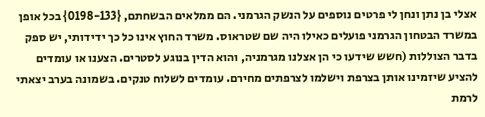אצלי בן נתן ונחן לי פרטים נוספים על הנשק הגרמני. הם ממלאים הבשחתם, {0198-133} בכל אופן במשרד הבטחון הגרמני פועלים כאילו היה שם שטראוס. משרד החוץ אינו כל כך ידידותי, יש ספק בדבר הצוללות (חשש שידעו כי הן אצלנו מגרמניה, והוא הדין בנוגע לסטרים. הצענו או עומדים להציע שיזמינו אותן בצרפת וישלמו לצרפתים מחירם. עומדים לשלוח טנקים. בשמונה בערב יצאתי לרמת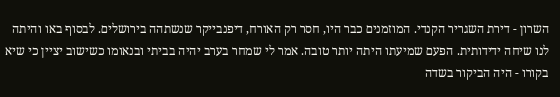השרון - דירת השגריר הקנדי. המוזמנים כבר היו, חסר רק האורח, דיפנבייקר שנשתהה בירושלים. לבסוף באו והיתה לנו שיחה ידידותית. הפעם שמיעתו היתה יותר טובה. אמר לי שמחר בערב יהיה בביתי ובנאומו כשישוב יציין כי שיא בקורו - היה הביקור בשדה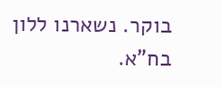בוקר. נשארנו ללון בח"א.